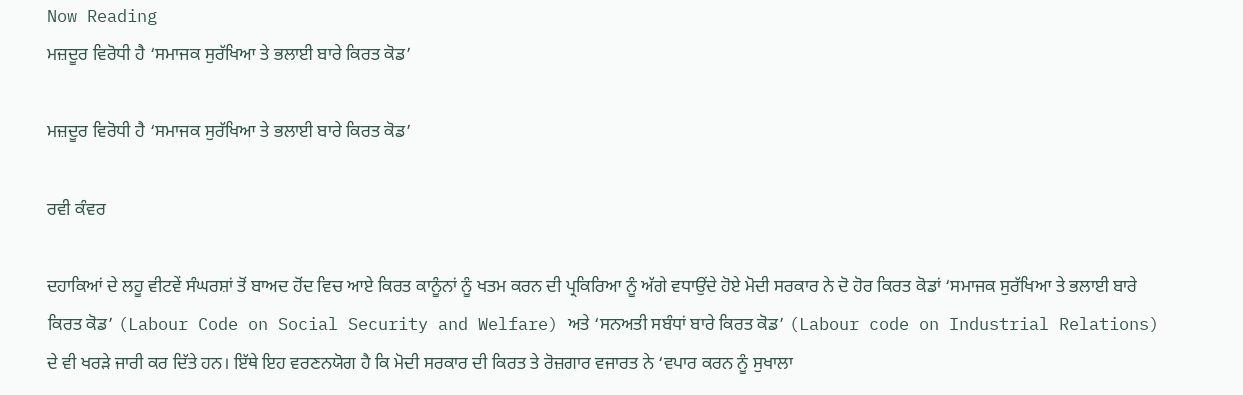Now Reading
ਮਜ਼ਦੂਰ ਵਿਰੋਧੀ ਹੈ ‘ਸਮਾਜਕ ਸੁਰੱਖਿਆ ਤੇ ਭਲਾਈ ਬਾਰੇ ਕਿਰਤ ਕੋਡ’

ਮਜ਼ਦੂਰ ਵਿਰੋਧੀ ਹੈ ‘ਸਮਾਜਕ ਸੁਰੱਖਿਆ ਤੇ ਭਲਾਈ ਬਾਰੇ ਕਿਰਤ ਕੋਡ’

ਰਵੀ ਕੰਵਰ

ਦਹਾਕਿਆਂ ਦੇ ਲਹੂ ਵੀਟਵੇਂ ਸੰਘਰਸ਼ਾਂ ਤੋਂ ਬਾਅਦ ਹੋਂਦ ਵਿਚ ਆਏ ਕਿਰਤ ਕਾਨੂੰਨਾਂ ਨੂੰ ਖਤਮ ਕਰਨ ਦੀ ਪ੍ਰਕਿਰਿਆ ਨੂੰ ਅੱਗੇ ਵਧਾਉਂਦੇ ਹੋਏ ਮੋਦੀ ਸਰਕਾਰ ਨੇ ਦੋ ਹੋਰ ਕਿਰਤ ਕੋਡਾਂ ‘ਸਮਾਜਕ ਸੁਰੱਖਿਆ ਤੇ ਭਲਾਈ ਬਾਰੇ ਕਿਰਤ ਕੋਡ’ (Labour Code on Social Security and Welfare) ਅਤੇ ‘ਸਨਅਤੀ ਸਬੰਧਾਂ ਬਾਰੇ ਕਿਰਤ ਕੋਡ’ (Labour code on Industrial Relations) ਦੇ ਵੀ ਖਰੜੇ ਜਾਰੀ ਕਰ ਦਿੱਤੇ ਹਨ। ਇੱਥੇ ਇਹ ਵਰਣਨਯੋਗ ਹੈ ਕਿ ਮੋਦੀ ਸਰਕਾਰ ਦੀ ਕਿਰਤ ਤੇ ਰੋਜ਼ਗਾਰ ਵਜਾਰਤ ਨੇ ‘ਵਪਾਰ ਕਰਨ ਨੂੰ ਸੁਖਾਲਾ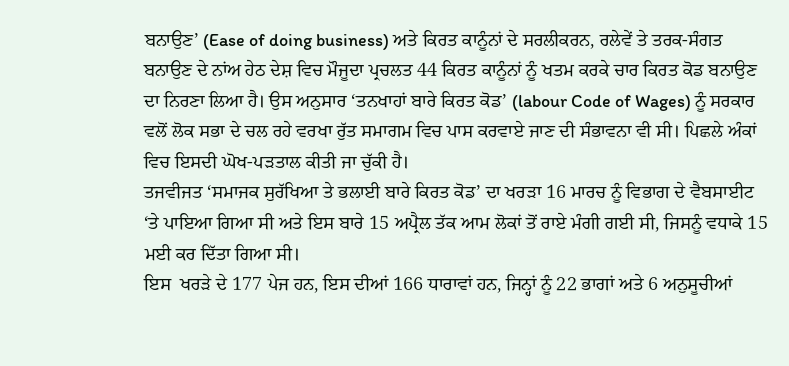ਬਨਾਉਣ’ (Ease of doing business) ਅਤੇ ਕਿਰਤ ਕਾਨੂੰਨਾਂ ਦੇ ਸਰਲੀਕਰਨ, ਰਲੇਵੇਂ ਤੇ ਤਰਕ-ਸੰਗਤ ਬਨਾਉਣ ਦੇ ਨਾਂਅ ਹੇਠ ਦੇਸ਼ ਵਿਚ ਮੌਜੂਦਾ ਪ੍ਰਚਲਤ 44 ਕਿਰਤ ਕਾਨੂੰਨਾਂ ਨੂੰ ਖਤਮ ਕਰਕੇ ਚਾਰ ਕਿਰਤ ਕੋਡ ਬਨਾਉਣ ਦਾ ਨਿਰਣਾ ਲਿਆ ਹੈ। ਉਸ ਅਨੁਸਾਰ ‘ਤਨਖਾਹਾਂ ਬਾਰੇ ਕਿਰਤ ਕੋਡ’ (labour Code of Wages) ਨੂੰ ਸਰਕਾਰ ਵਲੋਂ ਲੋਕ ਸਭਾ ਦੇ ਚਲ ਰਹੇ ਵਰਖਾ ਰੁੱਤ ਸਮਾਗਮ ਵਿਚ ਪਾਸ ਕਰਵਾਏ ਜਾਣ ਦੀ ਸੰਭਾਵਨਾ ਵੀ ਸੀ। ਪਿਛਲੇ ਅੰਕਾਂ ਵਿਚ ਇਸਦੀ ਘੋਖ-ਪੜਤਾਲ ਕੀਤੀ ਜਾ ਚੁੱਕੀ ਹੈ।
ਤਜਵੀਜਤ ‘ਸਮਾਜਕ ਸੁਰੱਖਿਆ ਤੇ ਭਲਾਈ ਬਾਰੇ ਕਿਰਤ ਕੋਡ’ ਦਾ ਖਰੜਾ 16 ਮਾਰਚ ਨੂੰ ਵਿਭਾਗ ਦੇ ਵੈਬਸਾਈਟ ‘ਤੇ ਪਾਇਆ ਗਿਆ ਸੀ ਅਤੇ ਇਸ ਬਾਰੇ 15 ਅਪ੍ਰੈਲ ਤੱਕ ਆਮ ਲੋਕਾਂ ਤੋਂ ਰਾਏ ਮੰਗੀ ਗਈ ਸੀ, ਜਿਸਨੂੰ ਵਧਾਕੇ 15 ਮਈ ਕਰ ਦਿੱਤਾ ਗਿਆ ਸੀ।
ਇਸ  ਖਰੜੇ ਦੇ 177 ਪੇਜ ਹਨ, ਇਸ ਦੀਆਂ 166 ਧਾਰਾਵਾਂ ਹਨ, ਜਿਨ੍ਹਾਂ ਨੂੰ 22 ਭਾਗਾਂ ਅਤੇ 6 ਅਨੁਸੂਚੀਆਂ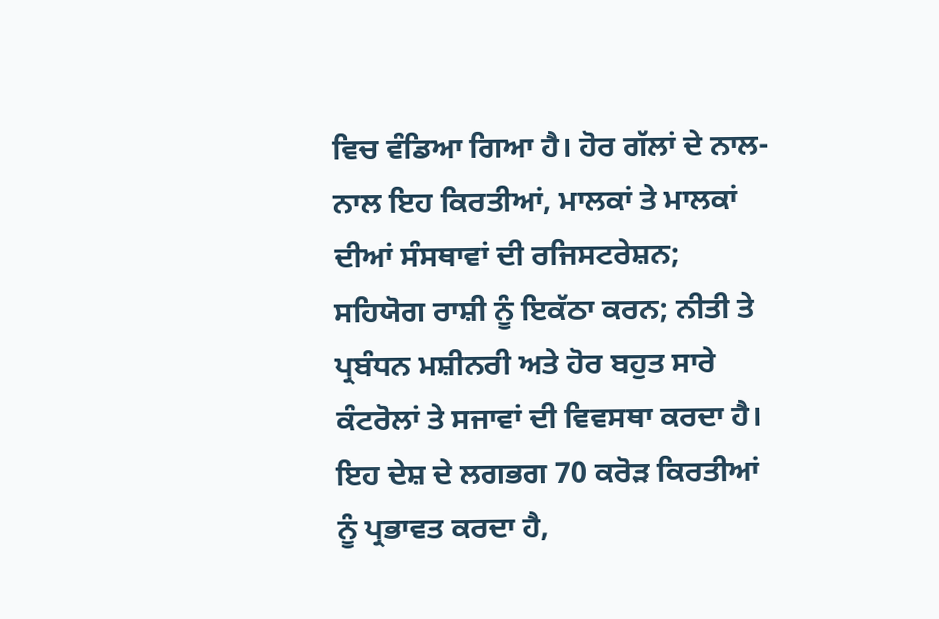ਵਿਚ ਵੰਡਿਆ ਗਿਆ ਹੈ। ਹੋਰ ਗੱਲਾਂ ਦੇ ਨਾਲ-ਨਾਲ ਇਹ ਕਿਰਤੀਆਂ, ਮਾਲਕਾਂ ਤੇ ਮਾਲਕਾਂ ਦੀਆਂ ਸੰਸਥਾਵਾਂ ਦੀ ਰਜਿਸਟਰੇਸ਼ਨ; ਸਹਿਯੋਗ ਰਾਸ਼ੀ ਨੂੰ ਇਕੱਠਾ ਕਰਨ; ਨੀਤੀ ਤੇ ਪ੍ਰਬੰਧਨ ਮਸ਼ੀਨਰੀ ਅਤੇ ਹੋਰ ਬਹੁਤ ਸਾਰੇ ਕੰਟਰੋਲਾਂ ਤੇ ਸਜਾਵਾਂ ਦੀ ਵਿਵਸਥਾ ਕਰਦਾ ਹੈ। ਇਹ ਦੇਸ਼ ਦੇ ਲਗਭਗ 70 ਕਰੋੜ ਕਿਰਤੀਆਂ ਨੂੰ ਪ੍ਰਭਾਵਤ ਕਰਦਾ ਹੈ,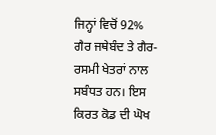ਜਿਨ੍ਹਾਂ ਵਿਚੋਂ 92% ਗੈਰ ਜਥੇਬੰਦ ਤੇ ਗੈਰ-ਰਸਮੀ ਖੇਤਰਾਂ ਨਾਲ ਸਬੰਧਤ ਹਨ। ਇਸ ਕਿਰਤ ਕੋਡ ਦੀ ਘੋਖ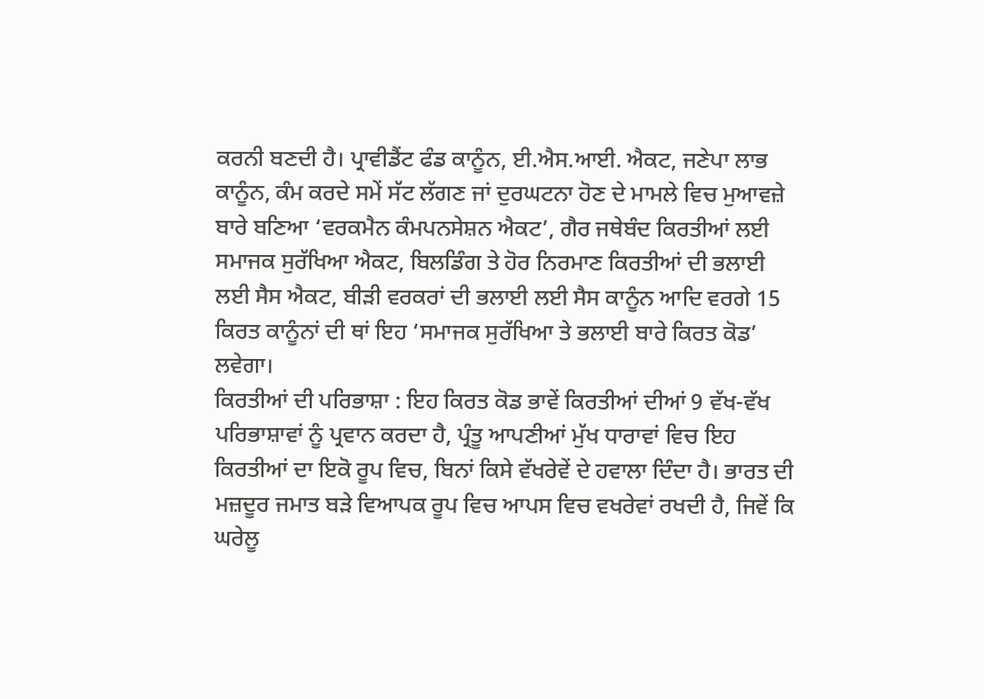ਕਰਨੀ ਬਣਦੀ ਹੈ। ਪ੍ਰਾਵੀਡੈਂਟ ਫੰਡ ਕਾਨੂੰਨ, ਈ.ਐਸ.ਆਈ. ਐਕਟ, ਜਣੇਪਾ ਲਾਭ ਕਾਨੂੰਨ, ਕੰਮ ਕਰਦੇ ਸਮੇਂ ਸੱਟ ਲੱਗਣ ਜਾਂ ਦੁਰਘਟਨਾ ਹੋਣ ਦੇ ਮਾਮਲੇ ਵਿਚ ਮੁਆਵਜ਼ੇ ਬਾਰੇ ਬਣਿਆ ‘ਵਰਕਮੈਨ ਕੰਮਪਨਸੇਸ਼ਨ ਐਕਟ’, ਗੈਰ ਜਥੇਬੰਦ ਕਿਰਤੀਆਂ ਲਈ ਸਮਾਜਕ ਸੁਰੱਖਿਆ ਐਕਟ, ਬਿਲਡਿੰਗ ਤੇ ਹੋਰ ਨਿਰਮਾਣ ਕਿਰਤੀਆਂ ਦੀ ਭਲਾਈ ਲਈ ਸੈਸ ਐਕਟ, ਬੀੜੀ ਵਰਕਰਾਂ ਦੀ ਭਲਾਈ ਲਈ ਸੈਸ ਕਾਨੂੰਨ ਆਦਿ ਵਰਗੇ 15 ਕਿਰਤ ਕਾਨੂੰਨਾਂ ਦੀ ਥਾਂ ਇਹ ‘ਸਮਾਜਕ ਸੁਰੱਖਿਆ ਤੇ ਭਲਾਈ ਬਾਰੇ ਕਿਰਤ ਕੋਡ’ ਲਵੇਗਾ।
ਕਿਰਤੀਆਂ ਦੀ ਪਰਿਭਾਸ਼ਾ : ਇਹ ਕਿਰਤ ਕੋਡ ਭਾਵੇਂ ਕਿਰਤੀਆਂ ਦੀਆਂ 9 ਵੱਖ-ਵੱਖ ਪਰਿਭਾਸ਼ਾਵਾਂ ਨੂੰ ਪ੍ਰਵਾਨ ਕਰਦਾ ਹੈ, ਪ੍ਰੰਤੂ ਆਪਣੀਆਂ ਮੁੱਖ ਧਾਰਾਵਾਂ ਵਿਚ ਇਹ ਕਿਰਤੀਆਂ ਦਾ ਇਕੋ ਰੂਪ ਵਿਚ, ਬਿਨਾਂ ਕਿਸੇ ਵੱਖਰੇਵੇਂ ਦੇ ਹਵਾਲਾ ਦਿੰਦਾ ਹੈ। ਭਾਰਤ ਦੀ ਮਜ਼ਦੂਰ ਜਮਾਤ ਬੜੇ ਵਿਆਪਕ ਰੂਪ ਵਿਚ ਆਪਸ ਵਿਚ ਵਖਰੇਵਾਂ ਰਖਦੀ ਹੈ, ਜਿਵੇਂ ਕਿ ਘਰੇਲੂ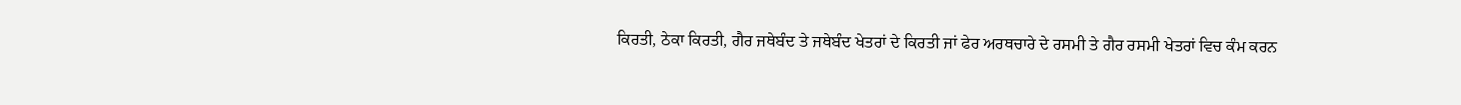ਕਿਰਤੀ, ਠੇਕਾ ਕਿਰਤੀ, ਗੈਰ ਜਥੇਬੰਦ ਤੇ ਜਥੇਬੰਦ ਖੇਤਰਾਂ ਦੇ ਕਿਰਤੀ ਜਾਂ ਫੇਰ ਅਰਥਚਾਰੇ ਦੇ ਰਸਮੀ ਤੇ ਗੈਰ ਰਸਮੀ ਖੇਤਰਾਂ ਵਿਚ ਕੰਮ ਕਰਨ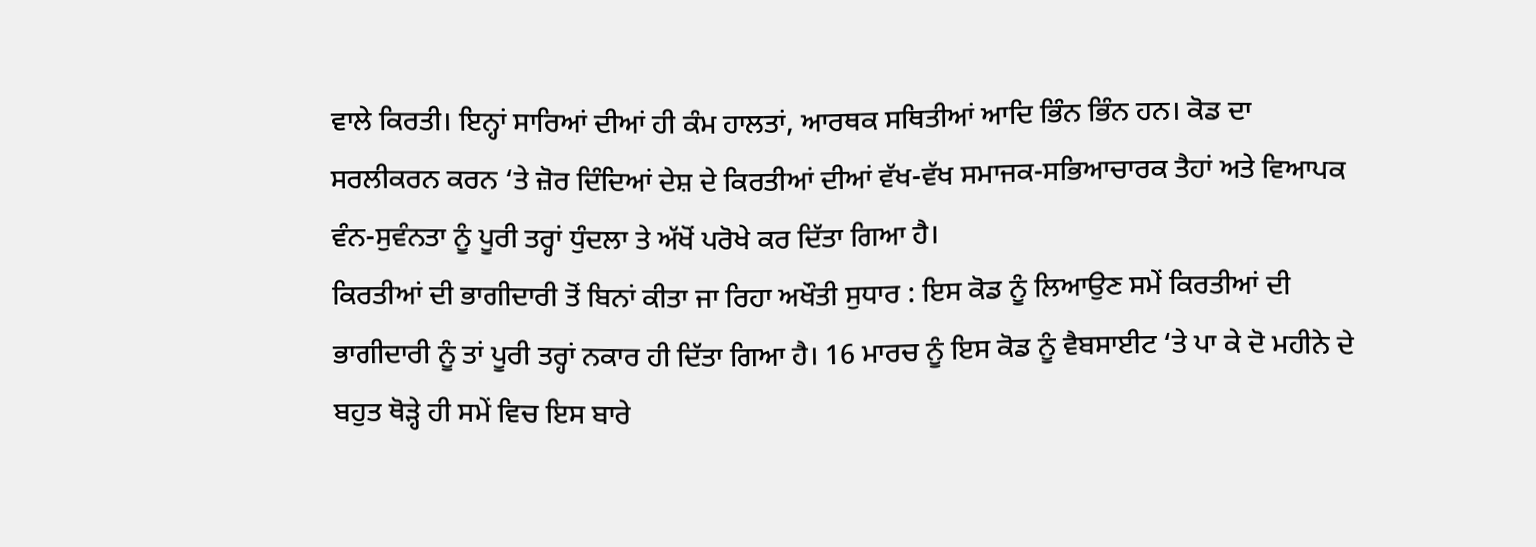ਵਾਲੇ ਕਿਰਤੀ। ਇਨ੍ਹਾਂ ਸਾਰਿਆਂ ਦੀਆਂ ਹੀ ਕੰਮ ਹਾਲਤਾਂ, ਆਰਥਕ ਸਥਿਤੀਆਂ ਆਦਿ ਭਿੰਨ ਭਿੰਨ ਹਨ। ਕੋਡ ਦਾ ਸਰਲੀਕਰਨ ਕਰਨ ‘ਤੇ ਜ਼ੋਰ ਦਿੰਦਿਆਂ ਦੇਸ਼ ਦੇ ਕਿਰਤੀਆਂ ਦੀਆਂ ਵੱਖ-ਵੱਖ ਸਮਾਜਕ-ਸਭਿਆਚਾਰਕ ਤੈਹਾਂ ਅਤੇ ਵਿਆਪਕ ਵੰਨ-ਸੁਵੰਨਤਾ ਨੂੰ ਪੂਰੀ ਤਰ੍ਹਾਂ ਧੁੰਦਲਾ ਤੇ ਅੱਖੋਂ ਪਰੋਖੇ ਕਰ ਦਿੱਤਾ ਗਿਆ ਹੈ।
ਕਿਰਤੀਆਂ ਦੀ ਭਾਗੀਦਾਰੀ ਤੋਂ ਬਿਨਾਂ ਕੀਤਾ ਜਾ ਰਿਹਾ ਅਖੌਤੀ ਸੁਧਾਰ : ਇਸ ਕੋਡ ਨੂੰ ਲਿਆਉਣ ਸਮੇਂ ਕਿਰਤੀਆਂ ਦੀ ਭਾਗੀਦਾਰੀ ਨੂੰ ਤਾਂ ਪੂਰੀ ਤਰ੍ਹਾਂ ਨਕਾਰ ਹੀ ਦਿੱਤਾ ਗਿਆ ਹੈ। 16 ਮਾਰਚ ਨੂੰ ਇਸ ਕੋਡ ਨੂੰ ਵੈਬਸਾਈਟ ‘ਤੇ ਪਾ ਕੇ ਦੋ ਮਹੀਨੇ ਦੇ ਬਹੁਤ ਥੋੜ੍ਹੇ ਹੀ ਸਮੇਂ ਵਿਚ ਇਸ ਬਾਰੇ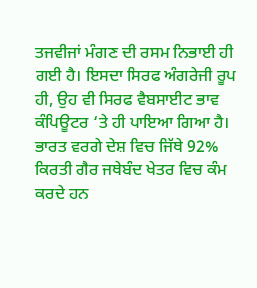ਤਜਵੀਜਾਂ ਮੰਗਣ ਦੀ ਰਸਮ ਨਿਭਾਈ ਹੀ ਗਈ ਹੈ। ਇਸਦਾ ਸਿਰਫ ਅੰਗਰੇਜੀ ਰੂਪ ਹੀ, ਉਹ ਵੀ ਸਿਰਫ ਵੈਬਸਾਈਟ ਭਾਵ ਕੰਪਿਊਟਰ ‘ਤੇ ਹੀ ਪਾਇਆ ਗਿਆ ਹੈ। ਭਾਰਤ ਵਰਗੇ ਦੇਸ਼ ਵਿਚ ਜਿੱਥੇ 92% ਕਿਰਤੀ ਗੈਰ ਜਥੇਬੰਦ ਖੇਤਰ ਵਿਚ ਕੰਮ ਕਰਦੇ ਹਨ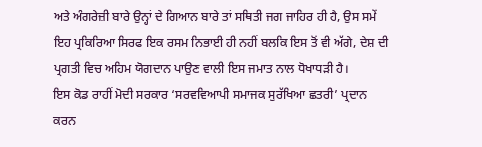ਅਤੇ ਅੰਗਰੇਜ਼ੀ ਬਾਰੇ ਉਨ੍ਹਾਂ ਦੇ ਗਿਆਨ ਬਾਰੇ ਤਾਂ ਸਥਿਤੀ ਜਗ ਜਾਹਿਰ ਹੀ ਹੈ, ਉਸ ਸਮੇਂ ਇਹ ਪ੍ਰਕਿਰਿਆ ਸਿਰਫ ਇਕ ਰਸਮ ਨਿਭਾਈ ਹੀ ਨਹੀਂ ਬਲਕਿ ਇਸ ਤੋਂ ਵੀ ਅੱਗੇ, ਦੇਸ਼ ਦੀ ਪ੍ਰਗਤੀ ਵਿਚ ਅਹਿਮ ਯੋਗਦਾਨ ਪਾਉਣ ਵਾਲੀ ਇਸ ਜਮਾਤ ਨਾਲ ਧੋਖਾਧੜੀ ਹੈ।
ਇਸ ਕੋਡ ਰਾਹੀਂ ਮੋਦੀ ਸਰਕਾਰ ‘ਸਰਵਵਿਆਪੀ ਸਮਾਜਕ ਸੁਰੱਖਿਆ ਛਤਰੀ’ ਪ੍ਰਦਾਨ ਕਰਨ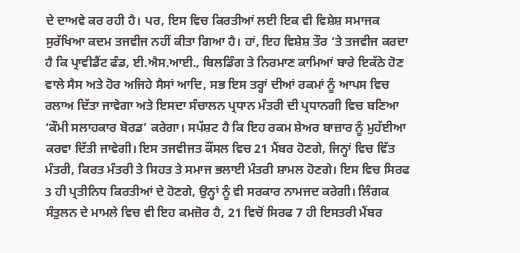ਦੇ ਦਾਅਵੇ ਕਰ ਰਹੀ ਹੈ। ਪਰ, ਇਸ ਵਿਚ ਕਿਰਤੀਆਂ ਲਈ ਇਕ ਵੀ ਵਿਸ਼ੇਸ਼ ਸਮਾਜਕ ਸੁਰੱਖਿਆ ਕਦਮ ਤਜਵੀਜ ਨਹੀਂ ਕੀਤਾ ਗਿਆ ਹੈ। ਹਾਂ, ਇਹ ਵਿਸ਼ੇਸ਼ ਤੌਰ ‘ਤੇ ਤਜਵੀਜ ਕਰਦਾ ਹੈ ਕਿ ਪ੍ਰਾਵੀਡੈਂਟ ਫੰਡ, ਈ.ਐਸ.ਆਈ., ਬਿਲਡਿੰਗ ਤੇ ਨਿਰਮਾਣ ਕਾਮਿਆਂ ਬਾਰੇ ਇਕੱਠੇ ਹੋਣ ਵਾਲੇ ਸੈਸ ਅਤੇ ਹੋਰ ਅਜਿਹੇ ਸੈਸਾਂ ਆਦਿ, ਸਭ ਇਸ ਤਰ੍ਹਾਂ ਦੀਆਂ ਰਕਮਾਂ ਨੂੰ ਆਪਸ ਵਿਚ ਰਲਾਅ ਦਿੱਤਾ ਜਾਵੇਗਾ ਅਤੇ ਇਸਦਾ ਸੰਚਾਲਨ ਪ੍ਰਧਾਨ ਮੰਤਰੀ ਦੀ ਪ੍ਰਧਾਨਗੀ ਵਿਚ ਬਣਿਆ ‘ਕੌਮੀ ਸਲਾਹਕਾਰ ਬੋਰਡ’ ਕਰੇਗਾ। ਸਪੱਸ਼ਟ ਹੈ ਕਿ ਇਹ ਰਕਮ ਸ਼ੇਅਰ ਬਾਜ਼ਾਰ ਨੂੰ ਮੁਹੱਈਆ ਕਰਵਾ ਦਿੱਤੀ ਜਾਵੇਗੀ। ਇਸ ਤਜਵੀਜਤ ਕੌਂਸਲ ਵਿਚ 21 ਮੈਂਬਰ ਹੋਣਗੇ, ਜਿਨ੍ਹਾਂ ਵਿਚ ਵਿੱਤ ਮੰਤਰੀ, ਕਿਰਤ ਮੰਤਰੀ ਤੇ ਸਿਹਤ ਤੇ ਸਮਾਜ ਭਲਾਈ ਮੰਤਰੀ ਸ਼ਾਮਲ ਹੋਣਗੇ। ਇਸ ਵਿਚ ਸਿਰਫ 3 ਹੀ ਪ੍ਰਤੀਨਿਧ ਕਿਰਤੀਆਂ ਦੇ ਹੋਣਗੇ, ਉਨ੍ਹਾਂ ਨੂੰ ਵੀ ਸਰਕਾਰ ਨਾਮਜਦ ਕਰੇਗੀ। ਲਿੰਗਕ ਸੰਤੁਲਨ ਦੇ ਮਾਮਲੇ ਵਿਚ ਵੀ ਇਹ ਕਮਜ਼ੋਰ ਹੈ, 21 ਵਿਚੋਂ ਸਿਰਫ 7 ਹੀ ਇਸਤਰੀ ਮੈਂਬਰ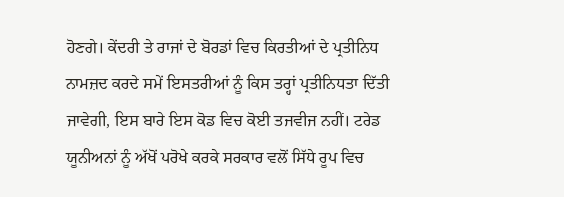ਹੋਣਗੇ। ਕੇਂਦਰੀ ਤੇ ਰਾਜਾਂ ਦੇ ਬੋਰਡਾਂ ਵਿਚ ਕਿਰਤੀਆਂ ਦੇ ਪ੍ਰਤੀਨਿਧ ਨਾਮਜ਼ਦ ਕਰਦੇ ਸਮੇਂ ਇਸਤਰੀਆਂ ਨੂੰ ਕਿਸ ਤਰ੍ਹਾਂ ਪ੍ਰਤੀਨਿਧਤਾ ਦਿੱਤੀ ਜਾਵੇਗੀ, ਇਸ ਬਾਰੇ ਇਸ ਕੋਡ ਵਿਚ ਕੋਈ ਤਜਵੀਜ ਨਹੀਂ। ਟਰੇਡ ਯੂਨੀਅਨਾਂ ਨੂੰ ਅੱਖੋਂ ਪਰੋਖੇ ਕਰਕੇ ਸਰਕਾਰ ਵਲੋਂ ਸਿੱਧੇ ਰੂਪ ਵਿਚ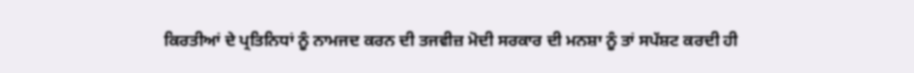ਕਿਰਤੀਆਂ ਦੇ ਪ੍ਰਤਿਨਿਧਾਂ ਨੂੰ ਨਾਮਜਦ ਕਰਨ ਦੀ ਤਜਵੀਜ਼ ਮੋਦੀ ਸਰਕਾਰ ਦੀ ਮਨਸ਼ਾ ਨੂੰ ਤਾਂ ਸਪੱਸ਼ਟ ਕਰਦੀ ਹੀ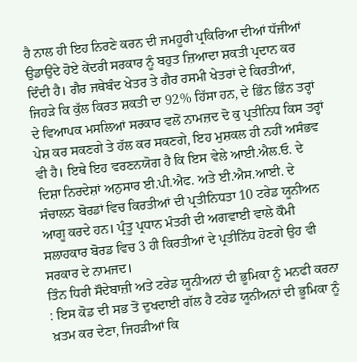ਹੈ ਨਾਲ ਹੀ ਇਹ ਨਿਰਣੇ ਕਰਨ ਦੀ ਜਮਹੂਰੀ ਪ੍ਰਕਿਰਿਆ ਦੀਆਂ ਧੱਜੀਆਂ ਉਡਾਉਂਦੇ ਹੋਏ ਕੇਂਦਰੀ ਸਰਕਾਰ ਨੂੰ ਬਹੁਤ ਜ਼ਿਆਦਾ ਸ਼ਕਤੀ ਪ੍ਰਦਾਨ ਕਰ ਦਿੰਦੀ ਹੈ। ਗੈਰ ਜਥੇਬੰਦ ਖੇਤਰ ਤੇ ਗੈਰ ਰਸਮੀ ਖੇਤਰਾਂ ਦੇ ਕਿਰਤੀਆਂ, ਜਿਹੜੇ ਕਿ ਕੁੱਲ ਕਿਰਤ ਸ਼ਕਤੀ ਦਾ 92% ਹਿੱਸਾ ਹਨ, ਦੇ ਭਿੰਨ ਭਿੰਨ ਤਰ੍ਹਾਂ ਦੇ ਵਿਆਪਕ ਮਸਲਿਆਂ ਸਰਕਾਰ ਵਲੋਂ ਨਾਮਜ਼ਦ ਦੋ ਕੁ ਪ੍ਰਤੀਨਿਧ ਕਿਸ ਤਰ੍ਹਾਂ ਪੇਸ਼ ਕਰ ਸਕਣਗੇ ਤੇ ਹੱਲ ਕਰ ਸਕਣਗੇ, ਇਹ ਮੁਸ਼ਕਲ ਹੀ ਨਹੀਂ ਅਸੰਭਵ ਵੀ ਹੈ। ਇਥੇ ਇਹ ਵਰਣਨਯੋਗ ਹੈ ਕਿ ਇਸ ਵੇਲੇ ਆਈ.ਐਲ.ਓ. ਦੇ ਦਿਸ਼ਾ ਨਿਰਦੇਸ਼ਾਂ ਅਨੁਸਾਰ ਈ.ਪੀ.ਐਫ. ਅਤੇ ਈ.ਐਸ.ਆਈ. ਦੇ ਸੰਚਾਲਨ ਬੋਰਡਾਂ ਵਿਚ ਕਿਰਤੀਆਂ ਦੀ ਪ੍ਰਤੀਨਿਧਤਾ 10 ਟਰੇਡ ਯੂਨੀਅਨ ਆਗੂ ਕਰਦੇ ਹਨ। ਪ੍ਰੰਤੂ ਪ੍ਰਧਾਨ ਮੰਤਰੀ ਦੀ ਅਗਵਾਈ ਵਾਲੇ ਕੌਮੀ ਸਲਾਹਕਾਰ ਬੋਰਡ ਵਿਚ 3 ਹੀ ਕਿਰਤੀਆਂ ਦੇ ਪ੍ਰਤੀਨਿੱਧ ਹੋਣਗੇ ਉਹ ਵੀ ਸਰਕਾਰ ਦੇ ਨਾਮਜਦ।
ਤਿੰਨ ਧਿਰੀ ਸੌਦੇਬਾਜ਼ੀ ਅਤੇ ਟਰੇਡ ਯੂਨੀਅਨਾਂ ਦੀ ਭੂਮਿਕਾ ਨੂੰ ਮਨਫੀ ਕਰਨਾ : ਇਸ ਕੋਡ ਦੀ ਸਭ ਤੋਂ ਦੁਖਦਾਈ ਗੱਲ ਹੈ ਟਰੇਡ ਯੂਨੀਅਨਾਂ ਦੀ ਭੂਮਿਕਾ ਨੂੰ ਖ਼ਤਮ ਕਰ ਦੇਣਾ, ਜਿਹੜੀਆਂ ਕਿ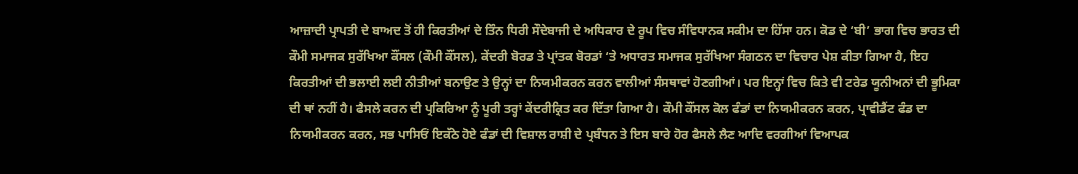ਆਜ਼ਾਦੀ ਪ੍ਰਾਪਤੀ ਦੇ ਬਾਅਦ ਤੋਂ ਹੀ ਕਿਰਤੀਆਂ ਦੇ ਤਿੰਨ ਧਿਰੀ ਸੌਦੇਬਾਜੀ ਦੇ ਅਧਿਕਾਰ ਦੇ ਰੂਪ ਵਿਚ ਸੰਵਿਧਾਨਕ ਸਕੀਮ ਦਾ ਹਿੱਸਾ ਹਨ। ਕੋਡ ਦੇ ‘ਬੀ’ ਭਾਗ ਵਿਚ ਭਾਰਤ ਦੀ ਕੌਮੀ ਸਮਾਜਕ ਸੁਰੱਖਿਆ ਕੌਂਸਲ (ਕੌਮੀ ਕੌਂਸਲ), ਕੇਂਦਰੀ ਬੋਰਡ ਤੇ ਪ੍ਰਾਂਤਕ ਬੋਰਡਾਂ ‘ਤੇ ਅਧਾਰਤ ਸਮਾਜਕ ਸੁਰੱਖਿਆ ਸੰਗਠਨ ਦਾ ਵਿਚਾਰ ਪੇਸ਼ ਕੀਤਾ ਗਿਆ ਹੈ, ਇਹ ਕਿਰਤੀਆਂ ਦੀ ਭਲਾਈ ਲਈ ਨੀਤੀਆਂ ਬਨਾਉਣ ਤੇ ਉਨ੍ਹਾਂ ਦਾ ਨਿਯਮੀਕਰਨ ਕਰਨ ਵਾਲੀਆਂ ਸੰਸਥਾਵਾਂ ਹੋਣਗੀਆਂ। ਪਰ ਇਨ੍ਹਾਂ ਵਿਚ ਕਿਤੇ ਵੀ ਟਰੇਡ ਯੂਨੀਅਨਾਂ ਦੀ ਭੂਮਿਕਾ ਦੀ ਥਾਂ ਨਹੀਂ ਹੈ। ਫੈਸਲੇ ਕਰਨ ਦੀ ਪ੍ਰਕਿਰਿਆ ਨੂੰ ਪੂਰੀ ਤਰ੍ਹਾਂ ਕੇਂਦਰੀਕ੍ਰਿਤ ਕਰ ਦਿੱਤਾ ਗਿਆ ਹੈ। ਕੌਮੀ ਕੌਂਸਲ ਕੋਲ ਫੰਡਾਂ ਦਾ ਨਿਯਮੀਕਰਨ ਕਰਨ, ਪ੍ਰਾਵੀਡੈਂਟ ਫੰਡ ਦਾ ਨਿਯਮੀਕਰਨ ਕਰਨ, ਸਭ ਪਾਸਿਓਂ ਇਕੱਠੇ ਹੋਏ ਫੰਡਾਂ ਦੀ ਵਿਸ਼ਾਲ ਰਾਸ਼ੀ ਦੇ ਪ੍ਰਬੰਧਨ ਤੇ ਇਸ ਬਾਰੇ ਹੋਰ ਫੈਸਲੇ ਲੈਣ ਆਦਿ ਵਰਗੀਆਂ ਵਿਆਪਕ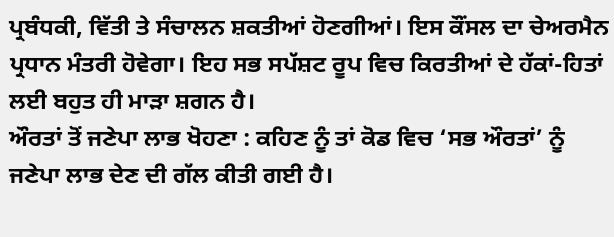ਪ੍ਰਬੰਧਕੀ, ਵਿੱਤੀ ਤੇ ਸੰਚਾਲਨ ਸ਼ਕਤੀਆਂ ਹੋਣਗੀਆਂ। ਇਸ ਕੌਂਸਲ ਦਾ ਚੇਅਰਮੈਨ ਪ੍ਰਧਾਨ ਮੰਤਰੀ ਹੋਵੇਗਾ। ਇਹ ਸਭ ਸਪੱਸ਼ਟ ਰੂਪ ਵਿਚ ਕਿਰਤੀਆਂ ਦੇ ਹੱਕਾਂ-ਹਿਤਾਂ ਲਈ ਬਹੁਤ ਹੀ ਮਾੜਾ ਸ਼ਗਨ ਹੈ।
ਔਰਤਾਂ ਤੋਂ ਜਣੇਪਾ ਲਾਭ ਖੋਹਣਾ : ਕਹਿਣ ਨੂੰ ਤਾਂ ਕੋਡ ਵਿਚ ‘ਸਭ ਔਰਤਾਂ’ ਨੂੰ ਜਣੇਪਾ ਲਾਭ ਦੇਣ ਦੀ ਗੱਲ ਕੀਤੀ ਗਈ ਹੈ।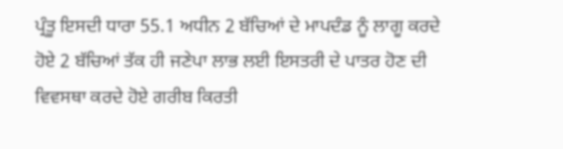ਪ੍ਰੰਤੂ ਇਸਦੀ ਧਾਰਾ 55.1 ਅਧੀਨ 2 ਬੱਚਿਆਂ ਦੇ ਮਾਪਦੰਡ ਨੂੰ ਲਾਗੂ ਕਰਦੇ ਹੋਏ 2 ਬੱਚਿਆਂ ਤੱਕ ਹੀ ਜਣੇਪਾ ਲਾਭ ਲਈ ਇਸਤਰੀ ਦੇ ਪਾਤਰ ਹੋਣ ਦੀ ਵਿਵਸਥਾ ਕਰਦੇ ਹੋਏ ਗਰੀਬ ਕਿਰਤੀ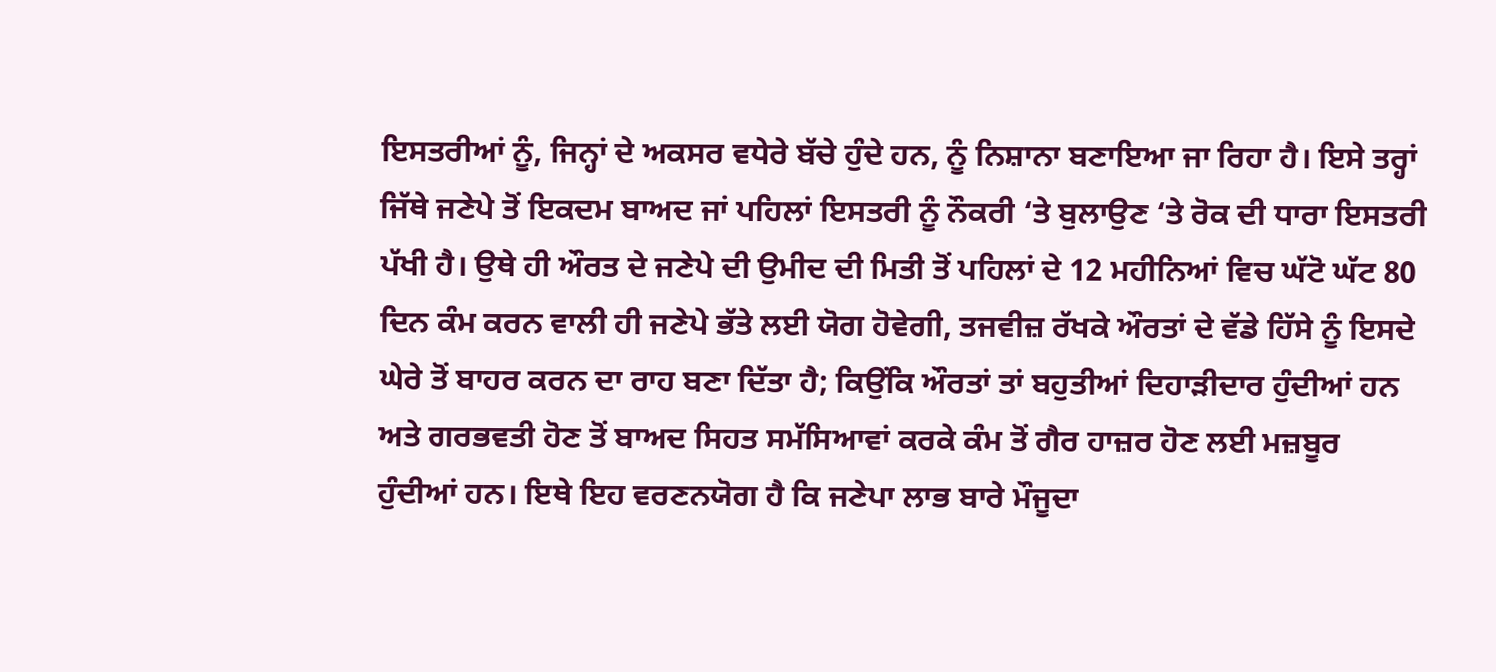ਇਸਤਰੀਆਂ ਨੂੰ, ਜਿਨ੍ਹਾਂ ਦੇ ਅਕਸਰ ਵਧੇਰੇ ਬੱਚੇ ਹੁੰਦੇ ਹਨ, ਨੂੰ ਨਿਸ਼ਾਨਾ ਬਣਾਇਆ ਜਾ ਰਿਹਾ ਹੈ। ਇਸੇ ਤਰ੍ਹਾਂ ਜਿੱਥੇ ਜਣੇਪੇ ਤੋਂ ਇਕਦਮ ਬਾਅਦ ਜਾਂ ਪਹਿਲਾਂ ਇਸਤਰੀ ਨੂੰ ਨੌਕਰੀ ‘ਤੇ ਬੁਲਾਉਣ ‘ਤੇ ਰੋਕ ਦੀ ਧਾਰਾ ਇਸਤਰੀ ਪੱਖੀ ਹੈ। ਉਥੇ ਹੀ ਔਰਤ ਦੇ ਜਣੇਪੇ ਦੀ ਉਮੀਦ ਦੀ ਮਿਤੀ ਤੋਂ ਪਹਿਲਾਂ ਦੇ 12 ਮਹੀਨਿਆਂ ਵਿਚ ਘੱਟੋ ਘੱਟ 80 ਦਿਨ ਕੰਮ ਕਰਨ ਵਾਲੀ ਹੀ ਜਣੇਪੇ ਭੱਤੇ ਲਈ ਯੋਗ ਹੋਵੇਗੀ, ਤਜਵੀਜ਼ ਰੱਖਕੇ ਔਰਤਾਂ ਦੇ ਵੱਡੇ ਹਿੱਸੇ ਨੂੰ ਇਸਦੇ ਘੇਰੇ ਤੋਂ ਬਾਹਰ ਕਰਨ ਦਾ ਰਾਹ ਬਣਾ ਦਿੱਤਾ ਹੈ; ਕਿਉਂਕਿ ਔਰਤਾਂ ਤਾਂ ਬਹੁਤੀਆਂ ਦਿਹਾੜੀਦਾਰ ਹੁੰਦੀਆਂ ਹਨ ਅਤੇ ਗਰਭਵਤੀ ਹੋਣ ਤੋਂ ਬਾਅਦ ਸਿਹਤ ਸਮੱਸਿਆਵਾਂ ਕਰਕੇ ਕੰਮ ਤੋਂ ਗੈਰ ਹਾਜ਼ਰ ਹੋਣ ਲਈ ਮਜ਼ਬੂਰ ਹੁੰਦੀਆਂ ਹਨ। ਇਥੇ ਇਹ ਵਰਣਨਯੋਗ ਹੈ ਕਿ ਜਣੇਪਾ ਲਾਭ ਬਾਰੇ ਮੌਜੂਦਾ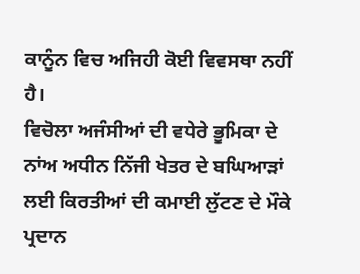ਕਾਨੂੰਨ ਵਿਚ ਅਜਿਹੀ ਕੋਈ ਵਿਵਸਥਾ ਨਹੀਂ ਹੈ।
ਵਿਚੋਲਾ ਅਜੰਸੀਆਂ ਦੀ ਵਧੇਰੇ ਭੂਮਿਕਾ ਦੇ ਨਾਂਅ ਅਧੀਨ ਨਿੱਜੀ ਖੇਤਰ ਦੇ ਬਘਿਆੜਾਂ ਲਈ ਕਿਰਤੀਆਂ ਦੀ ਕਮਾਈ ਲੁੱਟਣ ਦੇ ਮੌਕੇ ਪ੍ਰਦਾਨ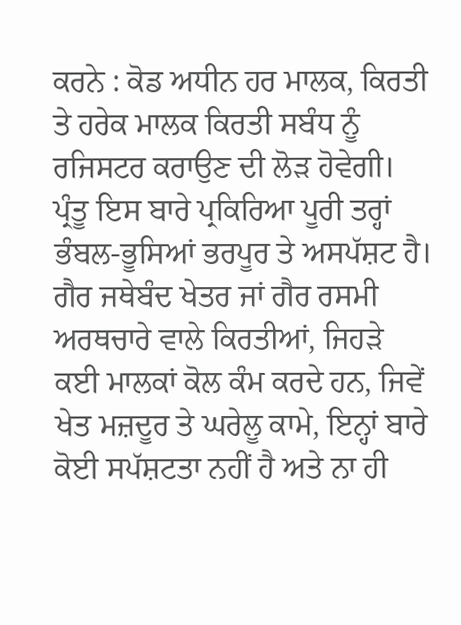ਕਰਨੇ : ਕੋਡ ਅਧੀਨ ਹਰ ਮਾਲਕ, ਕਿਰਤੀ ਤੇ ਹਰੇਕ ਮਾਲਕ ਕਿਰਤੀ ਸਬੰਧ ਨੂੰ ਰਜਿਸਟਰ ਕਰਾਉਣ ਦੀ ਲੋੜ ਹੋਵੇਗੀ। ਪ੍ਰੰਤੂ ਇਸ ਬਾਰੇ ਪ੍ਰਕਿਰਿਆ ਪੂਰੀ ਤਰ੍ਹਾਂ ਭੰਬਲ-ਭੂਸਿਆਂ ਭਰਪੂਰ ਤੇ ਅਸਪੱਸ਼ਟ ਹੈ। ਗੈਰ ਜਥੇਬੰਦ ਖੇਤਰ ਜਾਂ ਗੈਰ ਰਸਮੀ ਅਰਥਚਾਰੇ ਵਾਲੇ ਕਿਰਤੀਆਂ, ਜਿਹੜੇ ਕਈ ਮਾਲਕਾਂ ਕੋਲ ਕੰਮ ਕਰਦੇ ਹਨ, ਜਿਵੇਂ ਖੇਤ ਮਜ਼ਦੂਰ ਤੇ ਘਰੇਲੂ ਕਾਮੇ, ਇਨ੍ਹਾਂ ਬਾਰੇ ਕੋਈ ਸਪੱਸ਼ਟਤਾ ਨਹੀਂ ਹੈ ਅਤੇ ਨਾ ਹੀ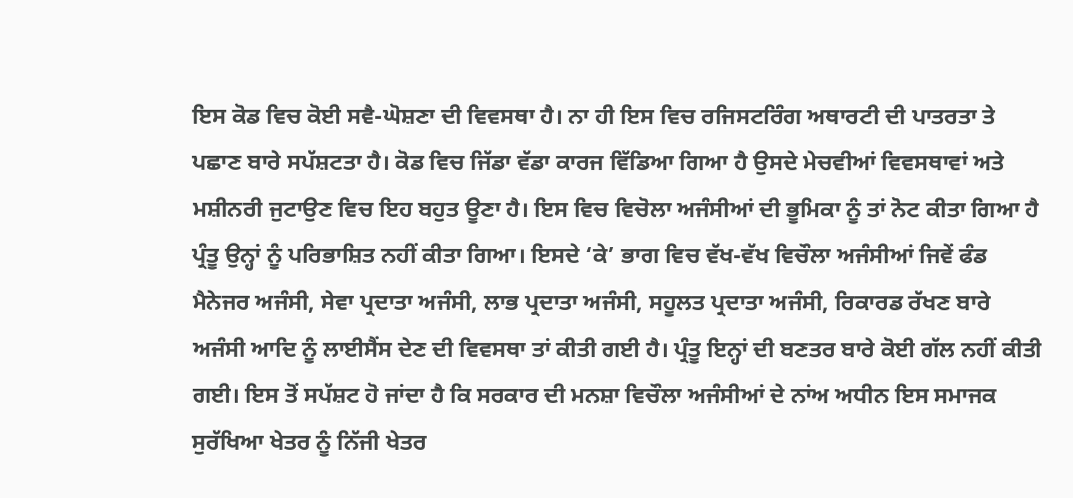ਇਸ ਕੋਡ ਵਿਚ ਕੋਈ ਸਵੈ-ਘੋਸ਼ਣਾ ਦੀ ਵਿਵਸਥਾ ਹੈ। ਨਾ ਹੀ ਇਸ ਵਿਚ ਰਜਿਸਟਰਿੰਗ ਅਥਾਰਟੀ ਦੀ ਪਾਤਰਤਾ ਤੇ ਪਛਾਣ ਬਾਰੇ ਸਪੱਸ਼ਟਤਾ ਹੈ। ਕੋਡ ਵਿਚ ਜਿੱਡਾ ਵੱਡਾ ਕਾਰਜ ਵਿੱਡਿਆ ਗਿਆ ਹੈ ਉਸਦੇ ਮੇਚਵੀਆਂ ਵਿਵਸਥਾਵਾਂ ਅਤੇ ਮਸ਼ੀਨਰੀ ਜੁਟਾਉਣ ਵਿਚ ਇਹ ਬਹੁਤ ਊਣਾ ਹੈ। ਇਸ ਵਿਚ ਵਿਚੋਲਾ ਅਜੰਸੀਆਂ ਦੀ ਭੂਮਿਕਾ ਨੂੰ ਤਾਂ ਨੋਟ ਕੀਤਾ ਗਿਆ ਹੈ ਪ੍ਰੰਤੂ ਉਨ੍ਹਾਂ ਨੂੰ ਪਰਿਭਾਸ਼ਿਤ ਨਹੀਂ ਕੀਤਾ ਗਿਆ। ਇਸਦੇ ‘ਕੇ’ ਭਾਗ ਵਿਚ ਵੱਖ-ਵੱਖ ਵਿਚੌਲਾ ਅਜੰਸੀਆਂ ਜਿਵੇਂ ਫੰਡ ਮੈਨੇਜਰ ਅਜੰਸੀ, ਸੇਵਾ ਪ੍ਰਦਾਤਾ ਅਜੰਸੀ, ਲਾਭ ਪ੍ਰਦਾਤਾ ਅਜੰਸੀ, ਸਹੂਲਤ ਪ੍ਰਦਾਤਾ ਅਜੰਸੀ, ਰਿਕਾਰਡ ਰੱਖਣ ਬਾਰੇ ਅਜੰਸੀ ਆਦਿ ਨੂੰ ਲਾਈਸੈਂਸ ਦੇਣ ਦੀ ਵਿਵਸਥਾ ਤਾਂ ਕੀਤੀ ਗਈ ਹੈ। ਪ੍ਰੰਤੂ ਇਨ੍ਹਾਂ ਦੀ ਬਣਤਰ ਬਾਰੇ ਕੋਈ ਗੱਲ ਨਹੀਂ ਕੀਤੀ ਗਈ। ਇਸ ਤੋਂ ਸਪੱਸ਼ਟ ਹੋ ਜਾਂਦਾ ਹੈ ਕਿ ਸਰਕਾਰ ਦੀ ਮਨਸ਼ਾ ਵਿਚੌਲਾ ਅਜੰਸੀਆਂ ਦੇ ਨਾਂਅ ਅਧੀਨ ਇਸ ਸਮਾਜਕ ਸੁਰੱਖਿਆ ਖੇਤਰ ਨੂੰ ਨਿੱਜੀ ਖੇਤਰ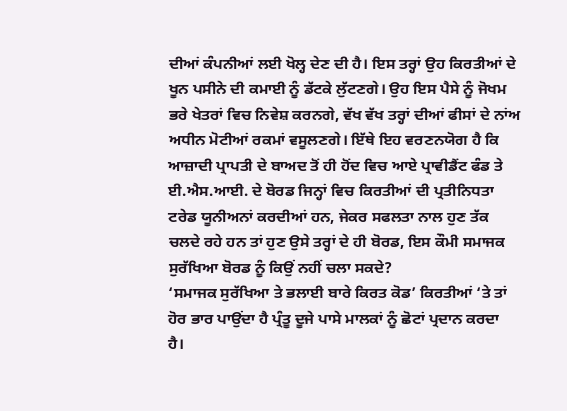ਦੀਆਂ ਕੰਪਨੀਆਂ ਲਈ ਖੋਲ੍ਹ ਦੇਣ ਦੀ ਹੈ। ਇਸ ਤਰ੍ਹਾਂ ਉਹ ਕਿਰਤੀਆਂ ਦੇ ਖੂਨ ਪਸੀਨੇ ਦੀ ਕਮਾਈ ਨੂੰ ਡੱਟਕੇ ਲੁੱਟਣਗੇ। ਉਹ ਇਸ ਪੈਸੇ ਨੂੰ ਜੋਖਮ ਭਰੇ ਖੇਤਰਾਂ ਵਿਚ ਨਿਵੇਸ਼ ਕਰਨਗੇ, ਵੱਖ ਵੱਖ ਤਰ੍ਹਾਂ ਦੀਆਂ ਫੀਸਾਂ ਦੇ ਨਾਂਅ ਅਧੀਨ ਮੋਟੀਆਂ ਰਕਮਾਂ ਵਸੂਲਣਗੇ। ਇੱਥੇ ਇਹ ਵਰਣਨਯੋਗ ਹੈ ਕਿ ਆਜ਼ਾਦੀ ਪ੍ਰਾਪਤੀ ਦੇ ਬਾਅਦ ਤੋਂ ਹੀ ਹੋਂਦ ਵਿਚ ਆਏ ਪ੍ਰਾਵੀਡੈਂਟ ਫੰਡ ਤੇ ਈ.ਐਸ.ਆਈ. ਦੇ ਬੋਰਡ ਜਿਨ੍ਹਾਂ ਵਿਚ ਕਿਰਤੀਆਂ ਦੀ ਪ੍ਰਤੀਨਿਧਤਾ ਟਰੇਡ ਯੂਨੀਅਨਾਂ ਕਰਦੀਆਂ ਹਨ, ਜੇਕਰ ਸਫਲਤਾ ਨਾਲ ਹੁਣ ਤੱਕ ਚਲਦੇ ਰਹੇ ਹਨ ਤਾਂ ਹੁਣ ਉਸੇ ਤਰ੍ਹਾਂ ਦੇ ਹੀ ਬੋਰਡ, ਇਸ ਕੌਮੀ ਸਮਾਜਕ ਸੁਰੱਖਿਆ ਬੋਰਡ ਨੂੰ ਕਿਉਂ ਨਹੀਂ ਚਲਾ ਸਕਦੇ?
‘ਸਮਾਜਕ ਸੁਰੱਖਿਆ ਤੇ ਭਲਾਈ ਬਾਰੇ ਕਿਰਤ ਕੋਡ’ ਕਿਰਤੀਆਂ ‘ਤੇ ਤਾਂ ਹੋਰ ਭਾਰ ਪਾਉਂਦਾ ਹੈ ਪ੍ਰੰਤੂ ਦੂਜੇ ਪਾਸੇ ਮਾਲਕਾਂ ਨੂੰ ਛੋਟਾਂ ਪ੍ਰਦਾਨ ਕਰਦਾ ਹੈ।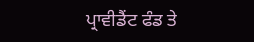ਪ੍ਰਾਵੀਡੈਂਟ ਫੰਡ ਤੇ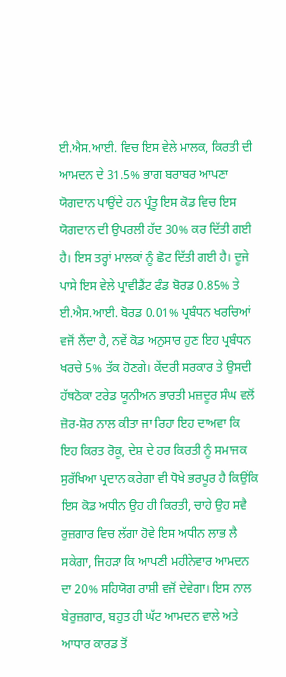ਈ.ਐਸ.ਆਈ. ਵਿਚ ਇਸ ਵੇਲੇ ਮਾਲਕ, ਕਿਰਤੀ ਦੀ ਆਮਦਨ ਦੇ 31.5% ਭਾਗ ਬਰਾਬਰ ਆਪਣਾ ਯੋਗਦਾਨ ਪਾਉਂਦੇ ਹਨ ਪ੍ਰੰਤੂ ਇਸ ਕੋਡ ਵਿਚ ਇਸ ਯੋਗਦਾਨ ਦੀ ਉਪਰਲੀ ਹੱਦ 30% ਕਰ ਦਿੱਤੀ ਗਈ ਹੈ। ਇਸ ਤਰ੍ਹਾਂ ਮਾਲਕਾਂ ਨੂੰ ਛੋਟ ਦਿੱਤੀ ਗਈ ਹੈ। ਦੂਜੇ ਪਾਸੇ ਇਸ ਵੇਲੇ ਪ੍ਰਾਵੀਡੈਂਟ ਫੰਡ ਬੋਰਡ 0.85% ਤੇ ਈ.ਐਸ.ਆਈ. ਬੋਰਡ 0.01% ਪ੍ਰਬੰਧਨ ਖਰਚਿਆਂ ਵਜੋਂ ਲੈਂਦਾ ਹੈ, ਨਵੇਂ ਕੋਡ ਅਨੁਸਾਰ ਹੁਣ ਇਹ ਪ੍ਰਬੰਧਨ ਖਰਚੇ 5% ਤੱਕ ਹੋਣਗੇ। ਕੇਂਦਰੀ ਸਰਕਾਰ ਤੇ ਉਸਦੀ ਹੱਥਠੋਕਾ ਟਰੇਡ ਯੂਨੀਅਨ ਭਾਰਤੀ ਮਜ਼ਦੂਰ ਸੰਘ ਵਲੋਂ ਜ਼ੋਰ-ਸ਼ੋਰ ਨਾਲ ਕੀਤਾ ਜਾ ਰਿਹਾ ਇਹ ਦਾਅਵਾ ਕਿ ਇਹ ਕਿਰਤ ਰੋਕੂ, ਦੇਸ਼ ਦੇ ਹਰ ਕਿਰਤੀ ਨੂੰ ਸਮਾਜਕ ਸੁਰੱਖਿਆ ਪ੍ਰਦਾਨ ਕਰੇਗਾ ਵੀ ਧੋਖੇ ਭਰਪੂਰ ਹੈ ਕਿਉਂਕਿ ਇਸ ਕੋਡ ਅਧੀਨ ਉਹ ਹੀ ਕਿਰਤੀ, ਚਾਹੇ ਉਹ ਸਵੈ ਰੁਜ਼ਗਾਰ ਵਿਚ ਲੱਗਾ ਹੋਵੇ ਇਸ ਅਧੀਨ ਲਾਭ ਲੈ ਸਕੇਗਾ, ਜਿਹੜਾ ਕਿ ਆਪਣੀ ਮਹੀਨੇਵਾਰ ਆਮਦਨ ਦਾ 20% ਸਹਿਯੋਗ ਰਾਸ਼ੀ ਵਜੋਂ ਦੇਵੇਗਾ। ਇਸ ਨਾਲ ਬੇਰੁਜ਼ਗਾਰ, ਬਹੁਤ ਹੀ ਘੱਟ ਆਮਦਨ ਵਾਲੇ ਅਤੇ ਆਧਾਰ ਕਾਰਡ ਤੋਂ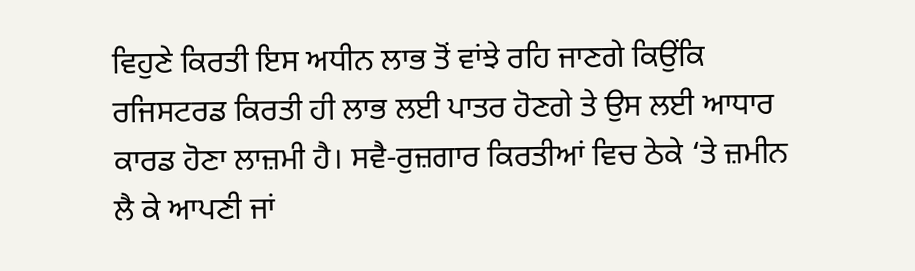ਵਿਹੁਣੇ ਕਿਰਤੀ ਇਸ ਅਧੀਨ ਲਾਭ ਤੋਂ ਵਾਂਝੇ ਰਹਿ ਜਾਣਗੇ ਕਿਉਂਕਿ ਰਜਿਸਟਰਡ ਕਿਰਤੀ ਹੀ ਲਾਭ ਲਈ ਪਾਤਰ ਹੋਣਗੇ ਤੇ ਉਸ ਲਈ ਆਧਾਰ ਕਾਰਡ ਹੋਣਾ ਲਾਜ਼ਮੀ ਹੈ। ਸਵੈ-ਰੁਜ਼ਗਾਰ ਕਿਰਤੀਆਂ ਵਿਚ ਠੇਕੇ ‘ਤੇ ਜ਼ਮੀਨ ਲੈ ਕੇ ਆਪਣੀ ਜਾਂ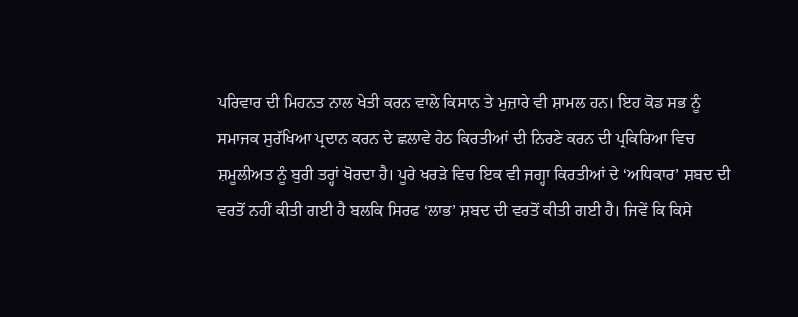ਪਰਿਵਾਰ ਦੀ ਮਿਹਨਤ ਨਾਲ ਖੇਤੀ ਕਰਨ ਵਾਲੇ ਕਿਸਾਨ ਤੇ ਮੁਜ਼ਾਰੇ ਵੀ ਸ਼ਾਮਲ ਹਨ। ਇਹ ਕੋਡ ਸਭ ਨੂੰ ਸਮਾਜਕ ਸੁਰੱਖਿਆ ਪ੍ਰਦਾਨ ਕਰਨ ਦੇ ਛਲਾਵੇ ਹੇਠ ਕਿਰਤੀਆਂ ਦੀ ਨਿਰਣੇ ਕਰਨ ਦੀ ਪ੍ਰਕਿਰਿਆ ਵਿਚ ਸ਼ਮੂਲੀਅਤ ਨੂੰ ਬੁਰੀ ਤਰ੍ਹਾਂ ਖੋਰਦਾ ਹੈ। ਪੂਰੇ ਖਰੜੇ ਵਿਚ ਇਕ ਵੀ ਜਗ੍ਹਾ ਕਿਰਤੀਆਂ ਦੇ ‘ਅਧਿਕਾਰ’ ਸ਼ਬਦ ਦੀ ਵਰਤੋਂ ਨਹੀਂ ਕੀਤੀ ਗਈ ਹੈ ਬਲਕਿ ਸਿਰਫ ‘ਲਾਭ’ ਸ਼ਬਦ ਦੀ ਵਰਤੋਂ ਕੀਤੀ ਗਈ ਹੈ। ਜਿਵੇਂ ਕਿ ਕਿਸੇ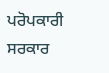ਪਰੋਪਕਾਰੀ ਸਰਕਾਰ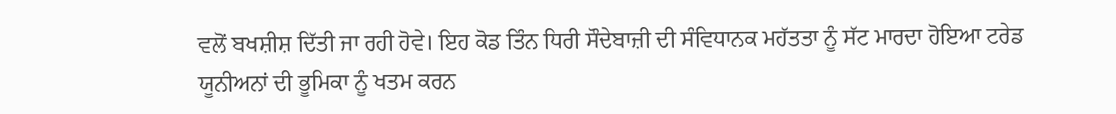ਵਲੋਂ ਬਖਸ਼ੀਸ਼ ਦਿੱਤੀ ਜਾ ਰਹੀ ਹੋਵੇ। ਇਹ ਕੋਡ ਤਿੰਨ ਧਿਰੀ ਸੌਦੇਬਾਜ਼ੀ ਦੀ ਸੰਵਿਧਾਨਕ ਮਹੱਤਤਾ ਨੂੰ ਸੱਟ ਮਾਰਦਾ ਹੋਇਆ ਟਰੇਡ ਯੂਨੀਅਨਾਂ ਦੀ ਭੂਮਿਕਾ ਨੂੰ ਖਤਮ ਕਰਨ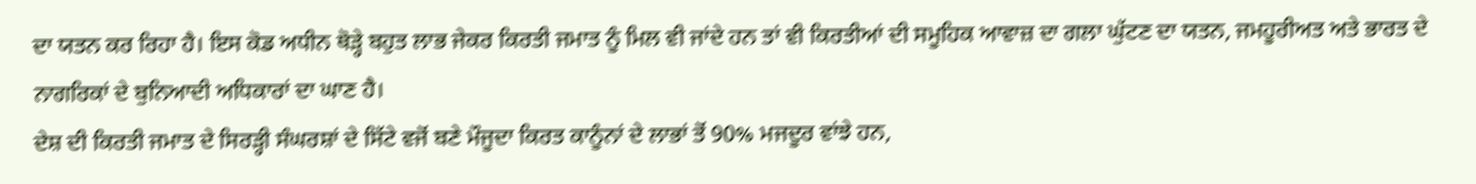ਦਾ ਯਤਨ ਕਰ ਰਿਹਾ ਹੈ। ਇਸ ਕੋਡ ਅਧੀਨ ਥੋੜ੍ਹੇ ਬਹੁਤ ਲਾਭ ਜੇਕਰ ਕਿਰਤੀ ਜਮਾਤ ਨੂੰ ਮਿਲ ਵੀ ਜਾਂਦੇ ਹਨ ਤਾਂ ਵੀ ਕਿਰਤੀਆਂ ਦੀ ਸਮੂਹਿਕ ਆਵਾਜ਼ ਦਾ ਗਲਾ ਘੁੱਟਣ ਦਾ ਯਤਨ, ਜਮਹੂਰੀਅਤ ਅਤੇ ਭਾਰਤ ਦੇ ਨਾਗਰਿਕਾਂ ਦੇ ਬੁਨਿਆਦੀ ਅਧਿਕਾਰਾਂ ਦਾ ਘਾਣ ਹੈ।
ਦੇਸ਼ ਦੀ ਕਿਰਤੀ ਜਮਾਤ ਦੇ ਸਿਰੜ੍ਹੀ ਸੰਘਰਸ਼ਾਂ ਦੇ ਸਿੱਟੇ ਵਜੋਂ ਬਣੇ ਮੌਜੂਦਾ ਕਿਰਤ ਕਾਨੂੰਨਾਂ ਦੇ ਲਾਭਾਂ ਤੋਂ 90% ਮਜਦੂਰ ਵਾਂਝੇ ਹਨ,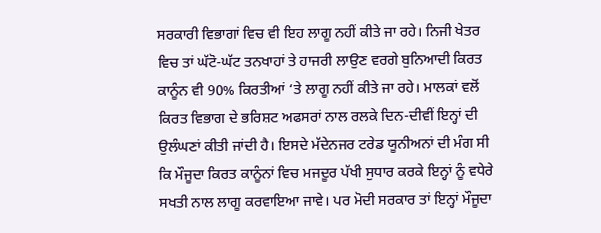ਸਰਕਾਰੀ ਵਿਭਾਗਾਂ ਵਿਚ ਵੀ ਇਹ ਲਾਗੂ ਨਹੀਂ ਕੀਤੇ ਜਾ ਰਹੇ। ਨਿਜੀ ਖੇਤਰ ਵਿਚ ਤਾਂ ਘੱਟੋ-ਘੱਟ ਤਨਖਾਹਾਂ ਤੇ ਹਾਜਰੀ ਲਾਉਣ ਵਰਗੇ ਬੁਨਿਆਦੀ ਕਿਰਤ ਕਾਨੂੰਨ ਵੀ 90% ਕਿਰਤੀਆਂ ‘ਤੇ ਲਾਗੂ ਨਹੀਂ ਕੀਤੇ ਜਾ ਰਹੇ। ਮਾਲਕਾਂ ਵਲੋਂ ਕਿਰਤ ਵਿਭਾਗ ਦੇ ਭਰਿਸ਼ਟ ਅਫਸਰਾਂ ਨਾਲ ਰਲਕੇ ਦਿਨ-ਦੀਵੀਂ ਇਨ੍ਹਾਂ ਦੀ ਉਲੰਘਣਾਂ ਕੀਤੀ ਜਾਂਦੀ ਹੈ। ਇਸਦੇ ਮੱਦੇਨਜਰ ਟਰੇਡ ਯੂਨੀਅਨਾਂ ਦੀ ਮੰਗ ਸੀ ਕਿ ਮੌਜੂਦਾ ਕਿਰਤ ਕਾਨੂੰਨਾਂ ਵਿਚ ਮਜਦੂਰ ਪੱਖੀ ਸੁਧਾਰ ਕਰਕੇ ਇਨ੍ਹਾਂ ਨੂੰ ਵਧੇਰੇ ਸਖਤੀ ਨਾਲ ਲਾਗੂ ਕਰਵਾਇਆ ਜਾਵੇ। ਪਰ ਮੋਦੀ ਸਰਕਾਰ ਤਾਂ ਇਨ੍ਹਾਂ ਮੌਜੂਦਾ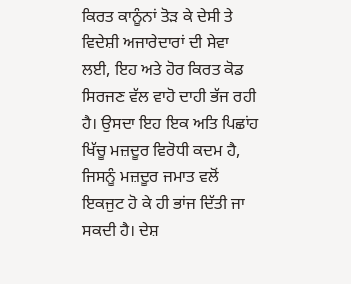ਕਿਰਤ ਕਾਨੂੰਨਾਂ ਤੋੜ ਕੇ ਦੇਸੀ ਤੇ ਵਿਦੇਸ਼ੀ ਅਜਾਰੇਦਾਰਾਂ ਦੀ ਸੇਵਾ ਲਈ, ਇਹ ਅਤੇ ਹੋਰ ਕਿਰਤ ਕੋਡ ਸਿਰਜਣ ਵੱਲ ਵਾਹੋ ਦਾਹੀ ਭੱਜ ਰਹੀ ਹੈ। ਉਸਦਾ ਇਹ ਇਕ ਅਤਿ ਪਿਛਾਂਹ ਖਿੱਚੂ ਮਜ਼ਦੂਰ ਵਿਰੋਧੀ ਕਦਮ ਹੈ, ਜਿਸਨੂੰ ਮਜ਼ਦੂਰ ਜਮਾਤ ਵਲੋਂ ਇਕਜੁਟ ਹੋ ਕੇ ਹੀ ਭਾਂਜ ਦਿੱਤੀ ਜਾ ਸਕਦੀ ਹੈ। ਦੇਸ਼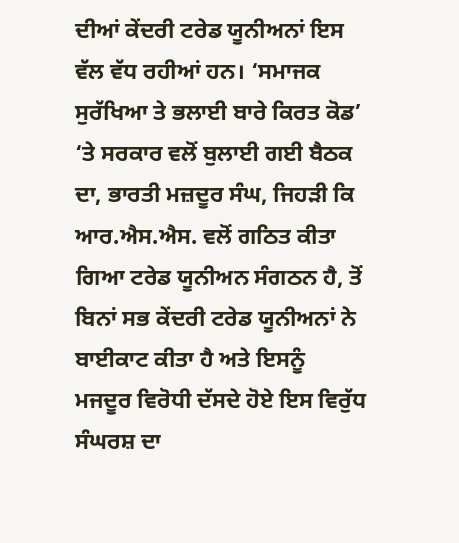ਦੀਆਂ ਕੇਂਦਰੀ ਟਰੇਡ ਯੂਨੀਅਨਾਂ ਇਸ ਵੱਲ ਵੱਧ ਰਹੀਆਂ ਹਨ। ‘ਸਮਾਜਕ ਸੁਰੱਖਿਆ ਤੇ ਭਲਾਈ ਬਾਰੇ ਕਿਰਤ ਕੋਡ’ ‘ਤੇ ਸਰਕਾਰ ਵਲੋਂ ਬੁਲਾਈ ਗਈ ਬੈਠਕ ਦਾ, ਭਾਰਤੀ ਮਜ਼ਦੂਰ ਸੰਘ, ਜਿਹੜੀ ਕਿ ਆਰ.ਐਸ.ਐਸ. ਵਲੋਂ ਗਠਿਤ ਕੀਤਾ ਗਿਆ ਟਰੇਡ ਯੂਨੀਅਨ ਸੰਗਠਨ ਹੈ, ਤੋਂ ਬਿਨਾਂ ਸਭ ਕੇਂਦਰੀ ਟਰੇਡ ਯੂਨੀਅਨਾਂ ਨੇ ਬਾਈਕਾਟ ਕੀਤਾ ਹੈ ਅਤੇ ਇਸਨੂੰ ਮਜਦੂਰ ਵਿਰੋਧੀ ਦੱਸਦੇ ਹੋਏ ਇਸ ਵਿਰੁੱਧ ਸੰਘਰਸ਼ ਦਾ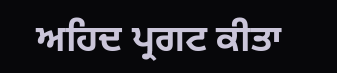ਅਹਿਦ ਪ੍ਰਗਟ ਕੀਤਾ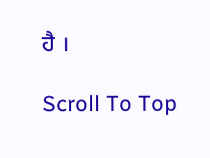ਹੈ ।

Scroll To Top